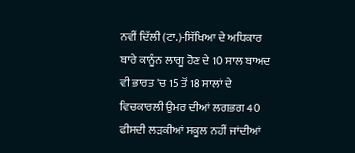ਨਵੀਂ ਦਿੱਲੀ (ਟਾ.)-ਸਿੱਖਿਆ ਦੇ ਅਧਿਕਾਰ ਬਾਰੇ ਕਾਨੂੰਨ ਲਾਗੂ ਹੋਣ ਦੇ 10 ਸਾਲ ਬਾਅਦ ਵੀ ਭਾਰਤ 'ਚ 15 ਤੋਂ 18 ਸਾਲਾਂ ਦੇ ਵਿਚਕਾਰਲੀ ਉਮਰ ਦੀਆਂ ਲਗਭਗ 40 ਫੀਸਦੀ ਲੜਕੀਆਂ ਸਕੂਲ ਨਹੀਂ ਜਾਂਦੀਆਂ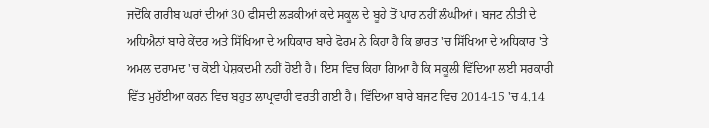ਜਦੋਂਕਿ ਗਰੀਬ ਘਰਾਂ ਦੀਆਂ 30 ਫੀਸਦੀ ਲੜਕੀਆਂ ਕਦੇ ਸਕੂਲ ਦੇ ਬੂਹੇ ਤੋਂ ਪਾਰ ਨਹੀਂ ਲੰਘੀਆਂ। ਬਜਟ ਨੀਤੀ ਦੇ ਅਧਿਐਨਾਂ ਬਾਰੇ ਕੇਂਦਰ ਅਤੇ ਸਿੱਖਿਆ ਦੇ ਅਧਿਕਾਰ ਬਾਰੇ ਫੋਰਮ ਨੇ ਕਿਹਾ ਹੈ ਕਿ ਭਾਰਤ 'ਚ ਸਿੱਖਿਆ ਦੇ ਅਧਿਕਾਰ 'ਤੇ ਅਮਲ ਦਰਾਮਦ 'ਚ ਕੋਈ ਪੇਸ਼ਕਦਮੀ ਨਹੀਂ ਹੋਈ ਹੈ। ਇਸ ਵਿਚ ਕਿਹਾ ਗਿਆ ਹੈ ਕਿ ਸਕੂਲੀ ਵਿੱਦਿਆ ਲਈ ਸਰਕਾਰੀ ਵਿੱਤ ਮੁਹੱਈਆ ਕਰਨ ਵਿਚ ਬਹੁਤ ਲਾਪ੍ਰਵਾਹੀ ਵਰਤੀ ਗਈ ਹੈ। ਵਿੱਦਿਆ ਬਾਰੇ ਬਜਟ ਵਿਚ 2014-15 'ਚ 4.14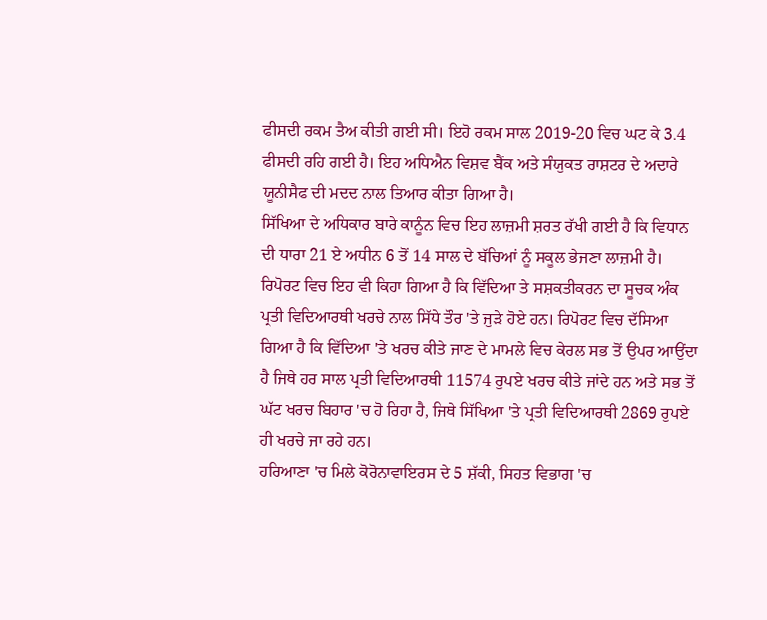ਫੀਸਦੀ ਰਕਮ ਤੈਅ ਕੀਤੀ ਗਈ ਸੀ। ਇਹੋ ਰਕਮ ਸਾਲ 2019-20 ਵਿਚ ਘਟ ਕੇ 3.4 ਫੀਸਦੀ ਰਹਿ ਗਈ ਹੈ। ਇਹ ਅਧਿਐਨ ਵਿਸ਼ਵ ਬੈਂਕ ਅਤੇ ਸੰਯੁਕਤ ਰਾਸ਼ਟਰ ਦੇ ਅਦਾਰੇ ਯੂਨੀਸੈਫ ਦੀ ਮਦਦ ਨਾਲ ਤਿਆਰ ਕੀਤਾ ਗਿਆ ਹੈ।
ਸਿੱਖਿਆ ਦੇ ਅਧਿਕਾਰ ਬਾਰੇ ਕਾਨੂੰਨ ਵਿਚ ਇਹ ਲਾਜ਼ਮੀ ਸ਼ਰਤ ਰੱਖੀ ਗਈ ਹੈ ਕਿ ਵਿਧਾਨ ਦੀ ਧਾਰਾ 21 ਏ ਅਧੀਨ 6 ਤੋਂ 14 ਸਾਲ ਦੇ ਬੱਚਿਆਂ ਨੂੰ ਸਕੂਲ ਭੇਜਣਾ ਲਾਜ਼ਮੀ ਹੈ। ਰਿਪੋਰਟ ਵਿਚ ਇਹ ਵੀ ਕਿਹਾ ਗਿਆ ਹੈ ਕਿ ਵਿੱਦਿਆ ਤੇ ਸਸ਼ਕਤੀਕਰਨ ਦਾ ਸੂਚਕ ਅੰਕ ਪ੍ਰਤੀ ਵਿਦਿਆਰਥੀ ਖਰਚੇ ਨਾਲ ਸਿੱਧੇ ਤੌਰ 'ਤੇ ਜੁੜੇ ਹੋਏ ਹਨ। ਰਿਪੋਰਟ ਵਿਚ ਦੱਸਿਆ ਗਿਆ ਹੈ ਕਿ ਵਿੱਦਿਆ 'ਤੇ ਖਰਚ ਕੀਤੇ ਜਾਣ ਦੇ ਮਾਮਲੇ ਵਿਚ ਕੇਰਲ ਸਭ ਤੋਂ ਉਪਰ ਆਉਂਦਾ ਹੈ ਜਿਥੇ ਹਰ ਸਾਲ ਪ੍ਰਤੀ ਵਿਦਿਆਰਥੀ 11574 ਰੁਪਏ ਖਰਚ ਕੀਤੇ ਜਾਂਦੇ ਹਨ ਅਤੇ ਸਭ ਤੋਂ ਘੱਟ ਖਰਚ ਬਿਹਾਰ 'ਚ ਹੋ ਰਿਹਾ ਹੈ, ਜਿਥੇ ਸਿੱਖਿਆ 'ਤੇ ਪ੍ਰਤੀ ਵਿਦਿਆਰਥੀ 2869 ਰੁਪਏ ਹੀ ਖਰਚੇ ਜਾ ਰਹੇ ਹਨ।
ਹਰਿਆਣਾ 'ਚ ਮਿਲੇ ਕੋਰੋਨਾਵਾਇਰਸ ਦੇ 5 ਸ਼ੱਕੀ, ਸਿਹਤ ਵਿਭਾਗ 'ਚ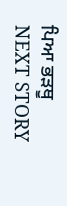ਪਿਆ ਭੜਥੂ
NEXT STORY